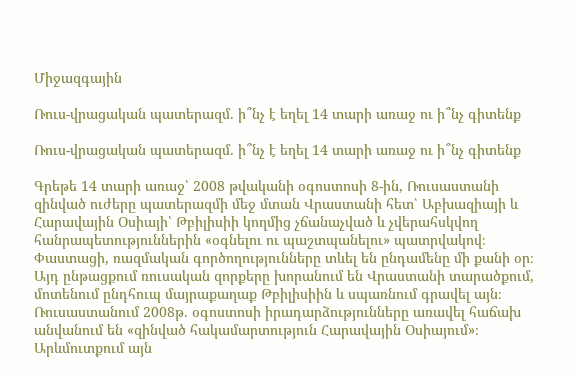Միջազգային

Ռուս-վրացական պատերազմ. ի՞նչ է եղել 14 տարի առաջ ու ի՞նչ գիտենք

Ռուս-վրացական պատերազմ. ի՞նչ է եղել 14 տարի առաջ ու ի՞նչ գիտենք

Գրեթե 14 տարի առաջ՝ 2008 թվականի օգոստոսի 8-ին, Ռուսաստանի զինված ուժերը պատերազմի մեջ մտան Վրաստանի հետ՝ Աբխազիայի և Հարավային Օսիայի՝ Թբիլիսիի կողմից չճանաչված և չվերահսկվող հանրապետություններին «օգնելու ու պաշտպանելու» պատրվակով։ Փաստացի, ռազմական գործողությունները տևել են ընդամենը մի քանի օր։ Այդ ընթացքում ռուսական զորքերը խորանում են Վրաստանի տարածքում, մոտենում ընդհուպ մայրաքաղաք Թբիլիսիին և սպառնում գրավել այն։ Ռուսաստանում 2008թ. օգոստոսի իրադարձությունները առավել հաճախ անվանում են «զինված հակամարտություն Հարավային Օսիայում»։ Արևմուտքում այն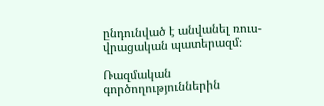ընդունված է անվանել ռուս-վրացական պատերազմ։

Ռազմական գործողություններին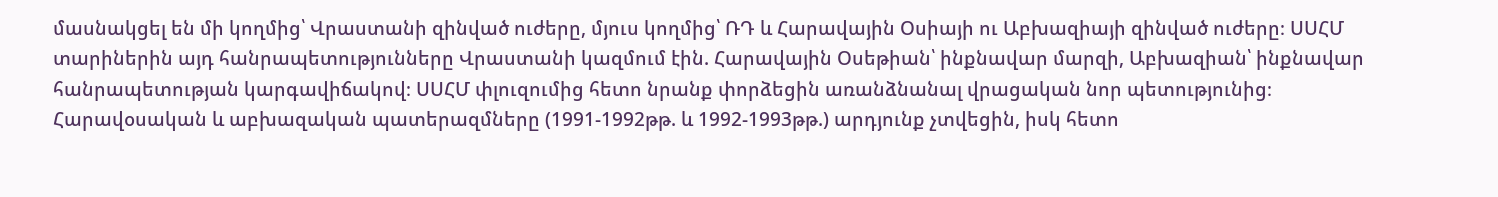մասնակցել են մի կողմից՝ Վրաստանի զինված ուժերը, մյուս կողմից՝ ՌԴ և Հարավային Օսիայի ու Աբխազիայի զինված ուժերը։ ՍՍՀՄ տարիներին այդ հանրապետությունները Վրաստանի կազմում էին. Հարավային Օսեթիան՝ ինքնավար մարզի, Աբխազիան՝ ինքնավար հանրապետության կարգավիճակով։ ՍՍՀՄ փլուզումից հետո նրանք փորձեցին առանձնանալ վրացական նոր պետությունից։ Հարավօսական և աբխազական պատերազմները (1991-1992թթ. և 1992-1993թթ.) արդյունք չտվեցին, իսկ հետո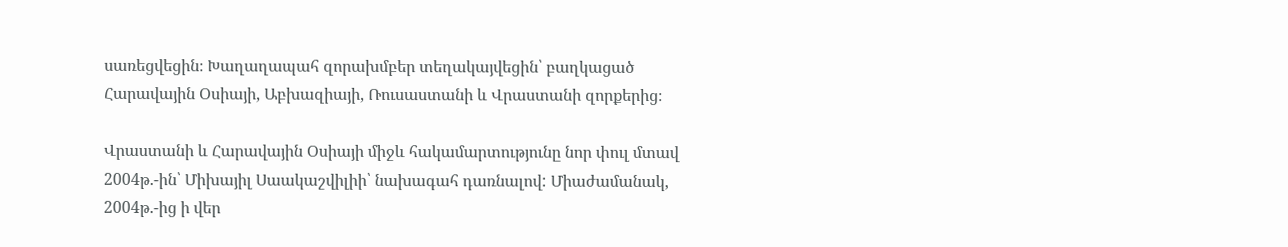սառեցվեցին։ Խաղաղապահ զորախմբեր տեղակայվեցին՝ բաղկացած Հարավային Օսիայի, Աբխազիայի, Ռուսաստանի և Վրաստանի զորքերից։

Վրաստանի և Հարավային Օսիայի միջև հակամարտությունը նոր փուլ մտավ 2004թ.-ին՝ Միխայիլ Սաակաշվիլիի՝ նախագահ դառնալով: Միաժամանակ, 2004թ.-ից ի վեր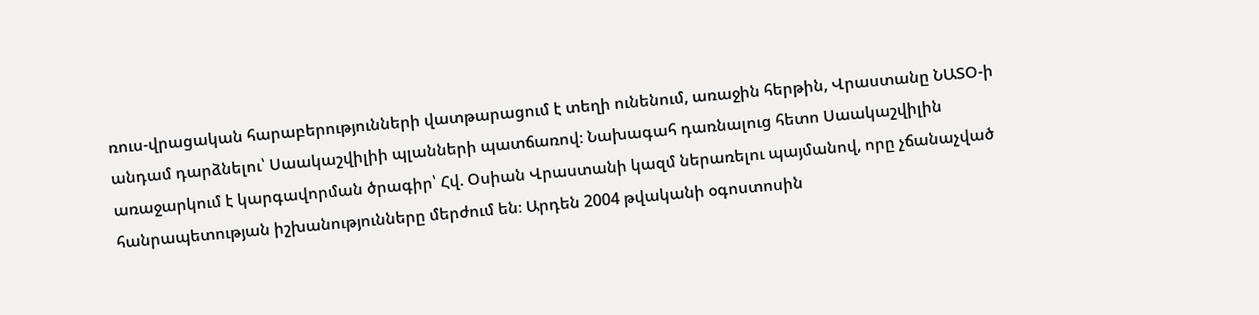ռուս-վրացական հարաբերությունների վատթարացում է տեղի ունենում, առաջին հերթին, Վրաստանը ՆԱՏՕ-ի անդամ դարձնելու՝ Սաակաշվիլիի պլանների պատճառով։ Նախագահ դառնալուց հետո Սաակաշվիլին առաջարկում է կարգավորման ծրագիր՝ Հվ. Օսիան Վրաստանի կազմ ներառելու պայմանով, որը չճանաչված հանրապետության իշխանությունները մերժում են։ Արդեն 2004 թվականի օգոստոսին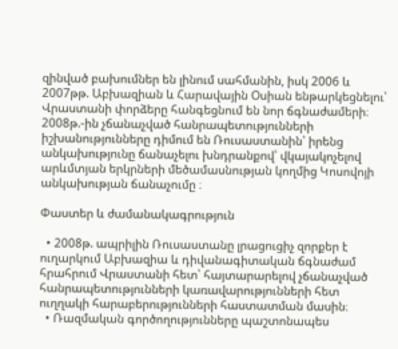զինված բախումներ են լինում սահմանին, իսկ 2006 և 2007թթ. Աբխազիան և Հարավային Օսիան ենթարկեցնելու՝ Վրաստանի փորձերը հանգեցնում են նոր ճգնաժամերի։ 2008թ.-ին չճանաչված հանրապետությունների իշխանությունները դիմում են Ռուսաստանին՝ իրենց անկախությունը ճանաչելու խնդրանքով՝ վկայակոչելով արևմտյան երկրների մեծամասնության կողմից Կոսովոյի անկախության ճանաչումը ։

Փաստեր և ժամանակագրություն

  • 2008թ. ապրիլին Ռուսաստանը լրացուցիչ զորքեր է ուղարկում Աբխազիա և դիվանագիտական ճգնաժամ հրահրում Վրաստանի հետ՝ հայտարարելով չճանաչված հանրապետությունների կառավարությունների հետ ուղղակի հարաբերությունների հաստատման մասին։
  • Ռազմական գործողությունները պաշտոնապես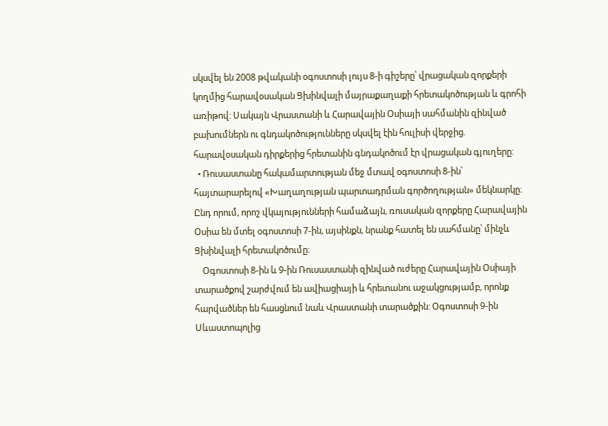սկսվել են 2008 թվականի օգոստոսի լույս 8-ի գիշերը՝ վրացական զորքերի կողմից հարավօսական Ցխինվալի մայրաքաղաքի հրետակոծության և գրոհի առիթով: Սակայն Վրաստանի և Հարավային Օսիայի սահմանին զինված բախումներն ու գնդակոծությունները սկսվել էին հուլիսի վերջից. հարավօսական դիրքերից հրետանին գնդակոծում էր վրացական գյուղերը:
  • Ռուսաստանը հակամարտության մեջ մտավ օգոստոսի 8-ին՝ հայտարարելով «Խաղաղության պարտադրման գործողության» մեկնարկը։ Ընդ որում, որոշ վկայությունների համաձայն, ռուսական զորքերը Հարավային Օսիա են մտել օգոստոսի 7-ին, այսինքն, նրանք հատել են սահմանը՝ մինչև Ցխինվալի հրետակոծումը։
    Օգոստոսի 8-ին և 9-ին Ռուսաստանի զինված ուժերը Հարավային Օսիայի տարածքով շարժվում են ավիացիայի և հրետանու աջակցությամբ, որոնք հարվածներ են հասցնում նաև Վրաստանի տարածքին: Օգոստոսի 9-ին Սևաստոպոլից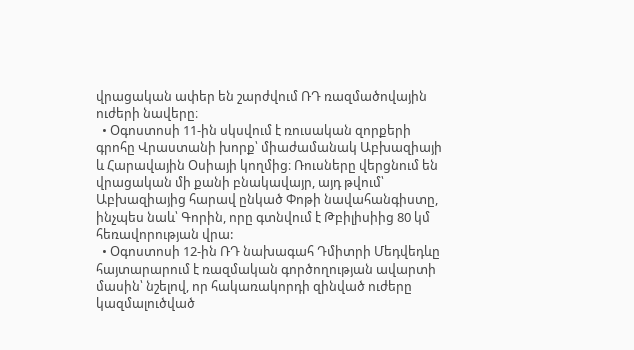վրացական ափեր են շարժվում ՌԴ ռազմածովային ուժերի նավերը։
  • Օգոստոսի 11-ին սկսվում է ռուսական զորքերի գրոհը Վրաստանի խորք՝ միաժամանակ Աբխազիայի և Հարավային Օսիայի կողմից։ Ռուսները վերցնում են վրացական մի քանի բնակավայր, այդ թվում՝ Աբխազիայից հարավ ընկած Փոթի նավահանգիստը, ինչպես նաև՝ Գորին, որը գտնվում է Թբիլիսիից 80 կմ հեռավորության վրա:
  • Օգոստոսի 12-ին ՌԴ նախագահ Դմիտրի Մեդվեդևը հայտարարում է ռազմական գործողության ավարտի մասին՝ նշելով, որ հակառակորդի զինված ուժերը կազմալուծված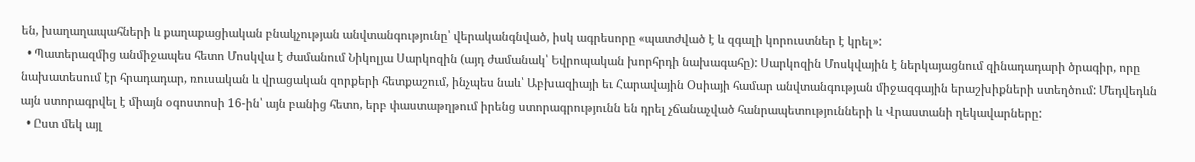են, խաղաղապահների և քաղաքացիական բնակչության անվտանգությունը՝ վերականգնված, իսկ ագրեսորը «պատժված է և զգալի կորուստներ է կրել»:
  • Պատերազմից անմիջապես հետո Մոսկվա է ժամանում Նիկոլյա Սարկոզին (այդ ժամանակ՝ Եվրոպական խորհրդի նախագահը): Սարկոզին Մոսկվային է ներկայացնում զինադադարի ծրագիր, որը նախատեսում էր հրադադար, ռուսական և վրացական զորքերի հետքաշում, ինչպես նաև՝ Աբխազիայի եւ Հարավային Օսիայի համար անվտանգության միջազգային երաշխիքների ստեղծում: Մեդվեդևն այն ստորագրվել է միայն օգոստոսի 16-ին՝ այն բանից հետո, երբ փաստաթղթում իրենց ստորագրությունն են դրել չճանաչված հանրապետությունների և Վրաստանի ղեկավարները:
  • Ըստ մեկ այլ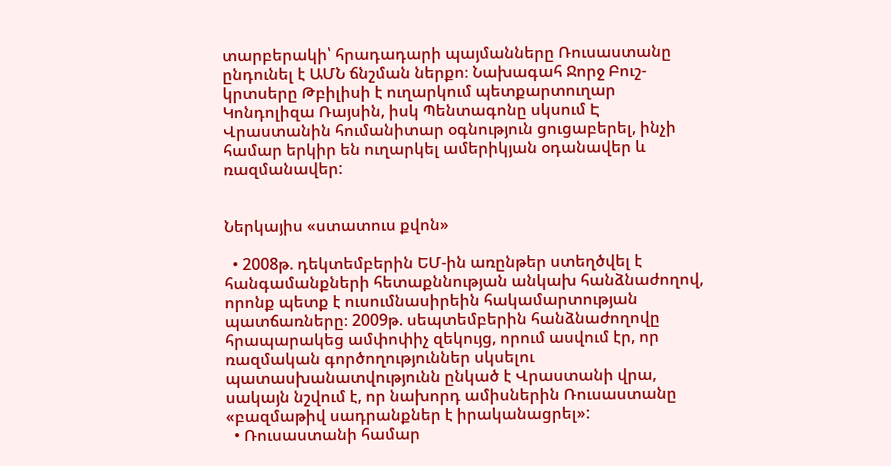տարբերակի՝ հրադադարի պայմանները Ռուսաստանը ընդունել է ԱՄՆ ճնշման ներքո։ Նախագահ Ջորջ Բուշ-կրտսերը Թբիլիսի է ուղարկում պետքարտուղար Կոնդոլիզա Ռայսին, իսկ Պենտագոնը սկսում Է Վրաստանին հումանիտար օգնություն ցուցաբերել, ինչի համար երկիր են ուղարկել ամերիկյան օդանավեր և ռազմանավեր:


Ներկայիս «ստատուս քվոն»

  • 2008թ. դեկտեմբերին ԵՄ-ին առընթեր ստեղծվել է հանգամանքների հետաքննության անկախ հանձնաժողով, որոնք պետք է ուսումնասիրեին հակամարտության պատճառները։ 2009թ. սեպտեմբերին հանձնաժողովը հրապարակեց ամփոփիչ զեկույց, որում ասվում էր, որ ռազմական գործողություններ սկսելու պատասխանատվությունն ընկած է Վրաստանի վրա, սակայն նշվում է, որ նախորդ ամիսներին Ռուսաստանը «բազմաթիվ սադրանքներ է իրականացրել»:
  • Ռուսաստանի համար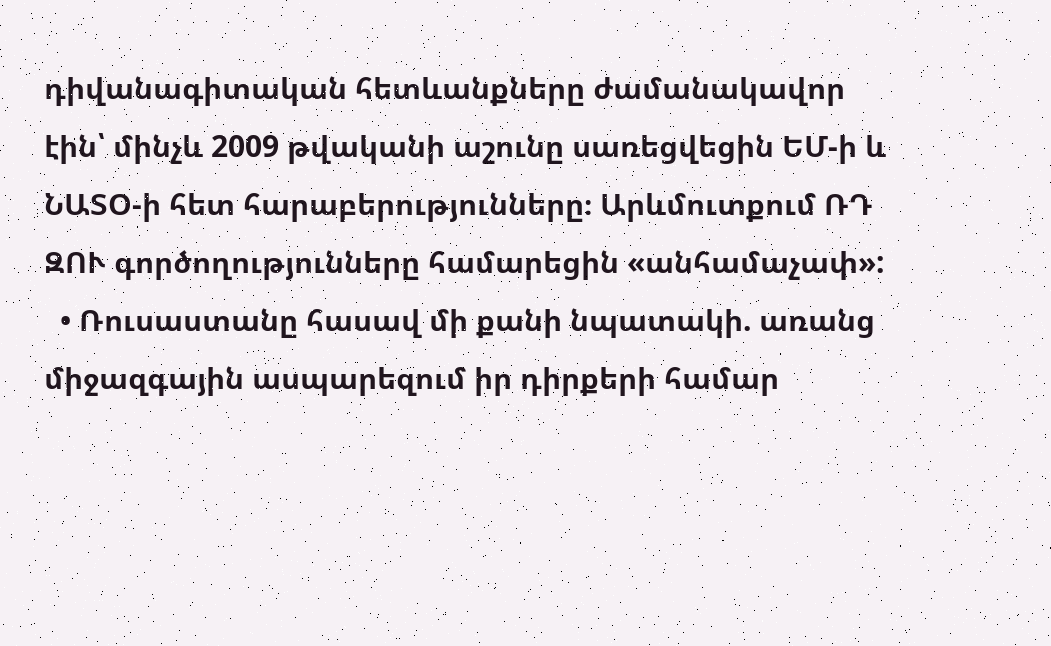դիվանագիտական հետևանքները ժամանակավոր էին՝ մինչև 2009 թվականի աշունը սառեցվեցին ԵՄ-ի և ՆԱՏՕ-ի հետ հարաբերությունները։ Արևմուտքում ՌԴ ԶՈՒ գործողությունները համարեցին «անհամաչափ»:
  • Ռուսաստանը հասավ մի քանի նպատակի. առանց միջազգային ասպարեզում իր դիրքերի համար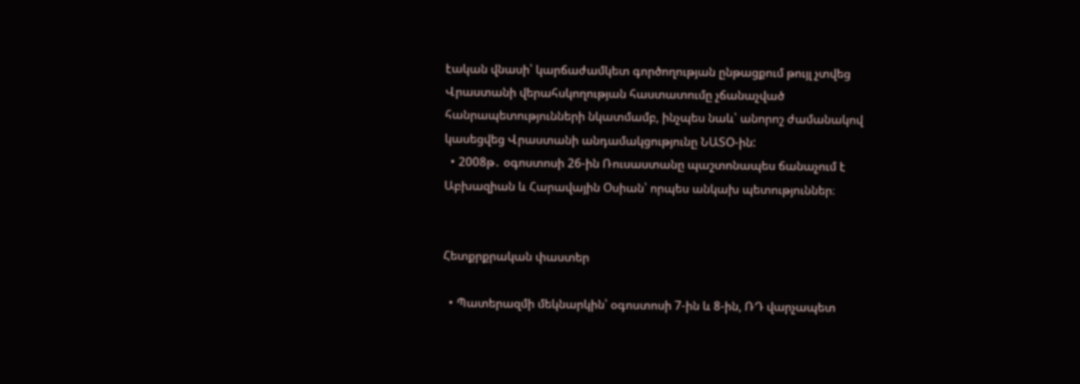էական վնասի՝ կարճաժամկետ գործողության ընթացքում թույլ չտվեց Վրաստանի վերահսկողության հաստատումը չճանաչված հանրապետությունների նկատմամբ, ինչպես նաև՝ անորոշ ժամանակով կասեցվեց Վրաստանի անդամակցությունը ՆԱՏՕ-ին:
  • 2008թ․ օգոստոսի 26-ին Ռուսաստանը պաշտոնապես ճանաչում է Աբխազիան և Հարավային Օսիան՝ որպես անկախ պետություններ։


Հետքրքրական փաստեր

  • Պատերազմի մեկնարկին՝ օգոստոսի 7-ին և 8-ին, ՌԴ վարչապետ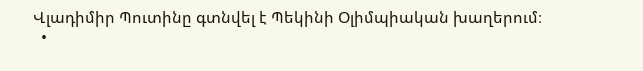Վլադիմիր Պուտինը գտնվել է Պեկինի Օլիմպիական խաղերում։
  •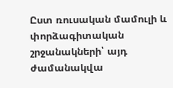Ըստ ռուսական մամուլի և փորձագիտական շրջանակների՝ այդ ժամանակվա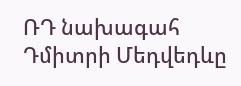ՌԴ նախագահ Դմիտրի Մեդվեդևը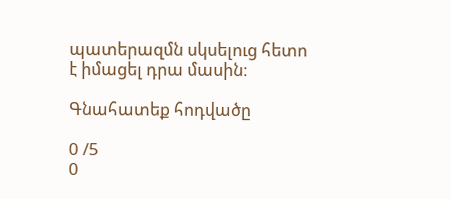պատերազմն սկսելուց հետո է իմացել դրա մասին։

Գնահատեք հոդվածը

0 /5
0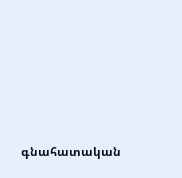գնահատական